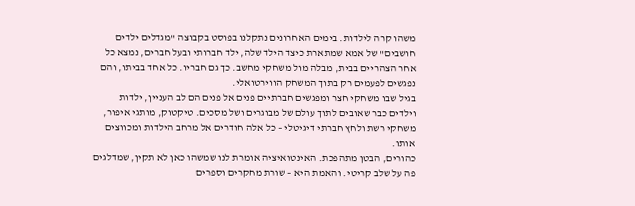משהו קרה לילדות. בימים האחרונים נתקלנו בפוסט בקבוצה "מגדלים ילדים חושבים" של אמא שמתארת כיצד הילד שלה, ילד חברותי ובעל חברים, נמצא כל אחר הצהריים בבית, מבלה מול משחקי מחשב. כך גם חבריו. כל אחד בביתו, והם נפגשים לפעמים רק בתוך המשחק הווירטואלי.
בגיל שבו משחקי חצר ומפגשים חברתיים פנים אל פנים הם לב העניין, ילדות וילדים כבר שאובים לתוך עולם של מבוגרים ושל מסכים. טיקטוק, מותגי איפור, משחקי רשת ולחץ חברתי דיגיטלי – כל אלה חודרים אל מרחב הילדות ומכווצים אותו.
כהורים, הבטן מתהפכת. האינטואיציה אומרת לנו שמשהו כאן לא תקין, שמדלגים פה על שלב קריטי. והאמת היא – שורת מחקרים וספרים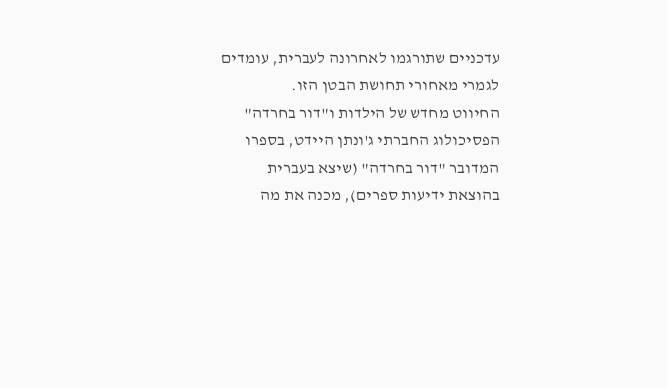עדכניים שתורגמו לאחרונה לעברית, עומדים לגמרי מאחורי תחושת הבטן הזו.
החיווט מחדש של הילדות ו"דור בחרדה"
הפסיכולוג החברתי ג'ונתן היידט, בספרו המדובר "דור בחרדה" (שיצא בעברית בהוצאת ידיעות ספרים), מכנה את מה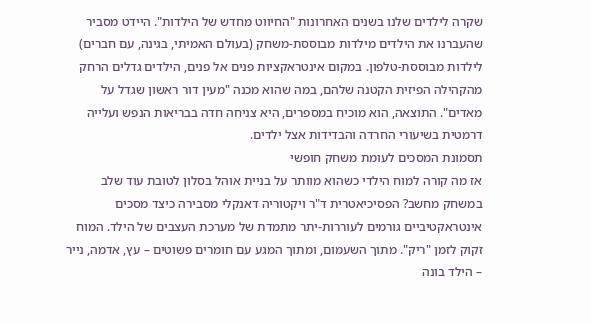שקרה לילדים שלנו בשנים האחרונות "החיווט מחדש של הילדות". היידט מסביר שהעברנו את הילדים מילדות מבוססת-משחק (בעולם האמיתי, בגינה, עם חברים) לילדות מבוססת-טלפון. במקום אינטראקציות פנים אל פנים, הילדים גדלים הרחק מהקהילה הפיזית הקטנה שלהם, במה שהוא מכנה "מעין דור ראשון שגדל על מאדים". התוצאה, הוא מוכיח במספרים, היא צניחה חדה בבריאות הנפש ועלייה דרמטית בשיעורי החרדה והבדידות אצל ילדים.
תסמונת המסכים לעומת משחק חופשי
אז מה קורה למוח הילדי כשהוא מוותר על בניית אוהל בסלון לטובת עוד שלב במשחק מחשב? הפסיכיאטרית ד"ר ויקטוריה דאנקלי מסבירה כיצד מסכים אינטראקטיביים גורמים לעוררות-יתר מתמדת של מערכת העצבים של הילד. המוח זקוק לזמן "ריק". מתוך השעמום, ומתוך המגע עם חומרים פשוטים – עץ, אדמה, נייר – הילד בונה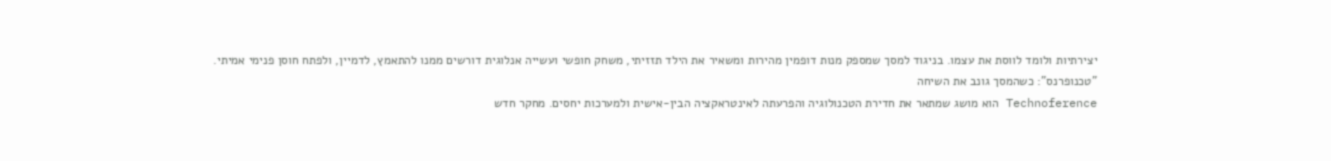יצירתיות ולומד לווסת את עצמו. בניגוד למסך שמספק מנות דופמין מהירות ומשאיר את הילד תזזיתי, משחק חופשי ועשייה אנלוגית דורשים ממנו להתאמץ, לדמיין, ולפתח חוסן פנימי אמיתי.
"טכנופרנס": כשהמסך גונב את השיחה
Technoference הוא מושג שמתאר את חדירת הטכנולוגיה והפרעתה לאינטראקציה הבין-אישית ולמערכות יחסים. מחקר חדש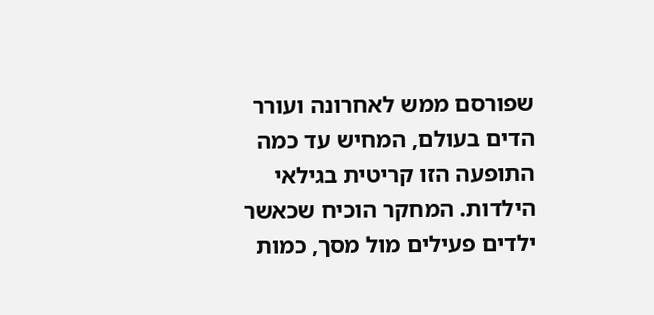שפורסם ממש לאחרונה ועורר הדים בעולם, המחיש עד כמה התופעה הזו קריטית בגילאי הילדות. המחקר הוכיח שכאשר ילדים פעילים מול מסך, כמות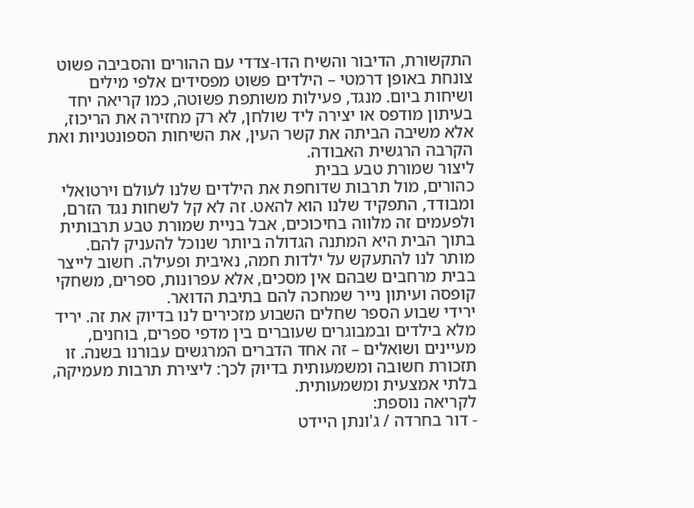התקשורת, הדיבור והשיח הדו-צדדי עם ההורים והסביבה פשוט צונחת באופן דרמטי – הילדים פשוט מפסידים אלפי מילים ושיחות ביום. מנגד, פעילות משותפת פשוטה, כמו קריאה יחד בעיתון מודפס או יצירה ליד שולחן, לא רק מחזירה את הריכוז, אלא משיבה הביתה את קשר העין, את השיחות הספונטניות ואת הקרבה הרגשית האבודה.
ליצור שמורת טבע בבית
כהורים, מול תרבות שדוחפת את הילדים שלנו לעולם וירטואלי ומבודד, התפקיד שלנו הוא להאט. זה לא קל לשחות נגד הזרם, ולפעמים זה מלווה בחיכוכים, אבל בניית שמורת טבע תרבותית בתוך הבית היא המתנה הגדולה ביותר שנוכל להעניק להם.
מותר לנו להתעקש על ילדות חמה, נאיבית ופעילה. חשוב לייצר בבית מרחבים שבהם אין מסכים, אלא עפרונות, ספרים, משחקי קופסה ועיתון נייר שמחכה להם בתיבת הדואר.
ירידי שבוע הספר שחלים השבוע מזכירים לנו בדיוק את זה. יריד מלא בילדים ובמבוגרים שעוברים בין מדפי ספרים, בוחנים, מעיינים ושואלים – זה אחד הדברים המרגשים עבורנו בשנה. זו תזכורת חשובה ומשמעותית בדיוק לכך: ליצירת תרבות מעמיקה, בלתי אמצעית ומשמעותית.
לקריאה נוספת:
- דור בחרדה / ג'ונתן היידט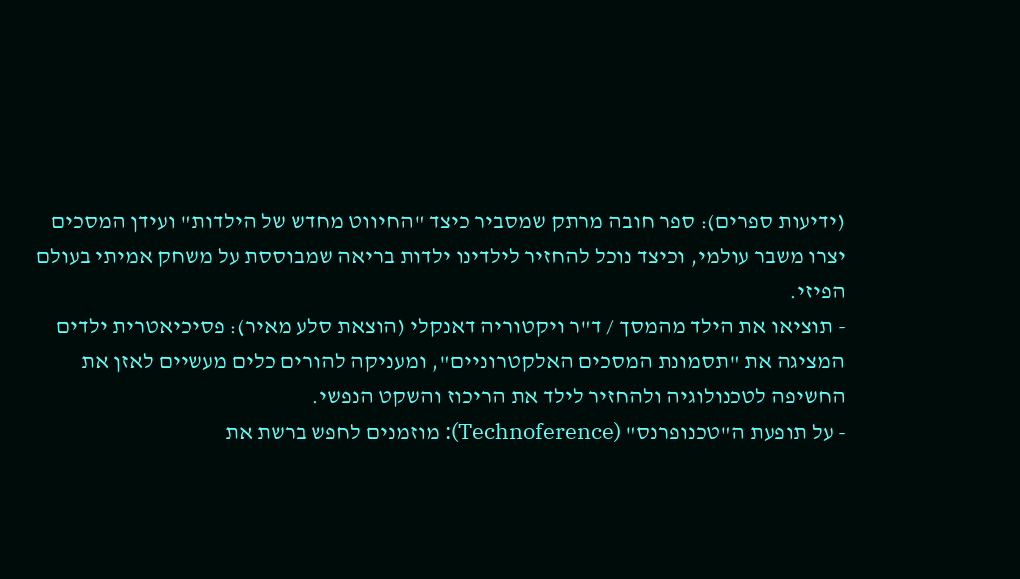(ידיעות ספרים): ספר חובה מרתק שמסביר כיצד "החיווט מחדש של הילדות" ועידן המסכים יצרו משבר עולמי, וכיצד נוכל להחזיר לילדינו ילדות בריאה שמבוססת על משחק אמיתי בעולם הפיזי.
- תוציאו את הילד מהמסך / ד"ר ויקטוריה דאנקלי (הוצאת סלע מאיר): פסיכיאטרית ילדים המציגה את "תסמונת המסכים האלקטרוניים", ומעניקה להורים כלים מעשיים לאזן את החשיפה לטכנולוגיה ולהחזיר לילד את הריכוז והשקט הנפשי.
- על תופעת ה"טכנופרנס" (Technoference): מוזמנים לחפש ברשת את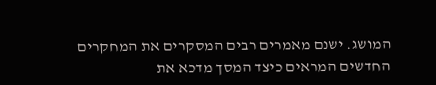המושג. ישנם מאמרים רבים המסקרים את המחקרים החדשים המראים כיצד המסך מדכא את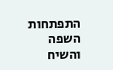התפתחות השפה והשיח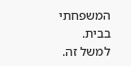המשפחתי בבית. למשל זה.